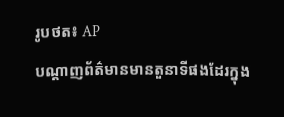រូបថត៖ AP
បណ្តាញព័ត៌មានមានតួនាទីផងដែរក្នុង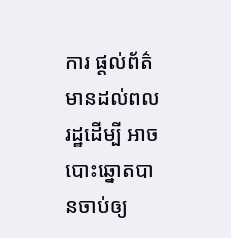ការ ផ្តល់ព័ត៌មានដល់ពលរដ្ឋដើម្បី អាចបោះឆ្នោតបានចាប់ឲ្យ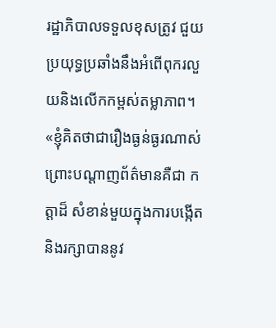រដ្ឋាភិបាលទទួលខុសត្រូវ ជួយប្រយុទ្ធប្រឆាំងនឹងអំពើពុករលួយនិងលើកកម្ពស់តម្លាភាព។
«ខ្ញុំគិតថាជារឿងធ្ងន់ធ្ងរណាស់ព្រោះបណ្តាញព័ត៌មានគឺជា កត្តាដ៏ សំខាន់មួយក្នុងការបង្កើតនិងរក្សាបាននូវ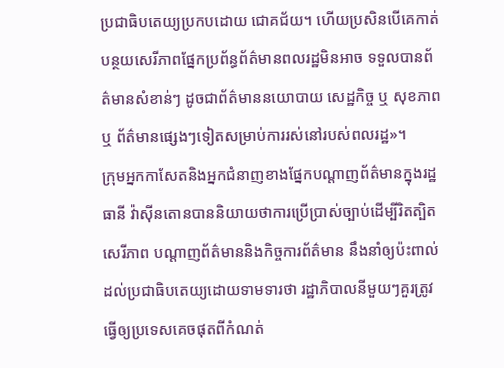ប្រជាធិបតេយ្យប្រកបដោយ ជោគជ័យ។ ហើយប្រសិនបើគេកាត់បន្ថយសេរីភាពផ្នែកប្រព័ន្ធព័ត៌មានពលរដ្ឋមិនអាច ទទួលបានព័ត៌មានសំខាន់ៗ ដូចជាព័ត៌មាននយោបាយ សេដ្ឋកិច្ច ឬ សុខភាព ឬ ព័ត៌មានផ្សេងៗទៀតសម្រាប់ការរស់នៅរបស់ពលរដ្ឋ»។
ក្រុមអ្នកកាសែតនិងអ្នកជំនាញខាងផ្នែកបណ្តាញព័ត៌មានក្នុងរដ្ឋធានី វ៉ាស៊ីនតោនបាននិយាយថាការប្រើប្រាស់ច្បាប់ដើម្បីរិតត្បិតសេរីភាព បណ្តាញព័ត៌មាននិងកិច្ចការព័ត៌មាន នឹងនាំឲ្យប៉ះពាល់ដល់ប្រជាធិបតេយ្យដោយទាមទារថា រដ្ឋាភិបាលនីមួយៗគួរត្រូវធ្វើឲ្យប្រទេសគេចផុតពីកំណត់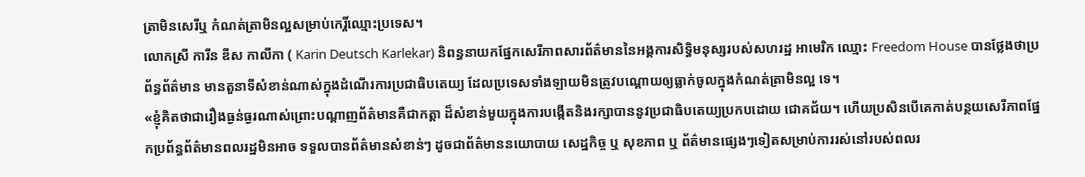ត្រាមិនសេរីឬ កំណត់ត្រាមិនល្អសម្រាប់កេរ្តិ៍ឈ្មោះប្រទេស។
លោកស្រី ការីន ឌីស កាលីកា ( Karin Deutsch Karlekar) និពន្ធនាយកផ្នែកសេរីភាពសារព័ត៌មាននៃអង្គការសិទ្ធិមនុស្សរបស់សហរដ្ឋ អាមេរិក ឈ្មោះ Freedom House បានថ្លែងថាប្រព័ន្ធព័ត៌មាន មានតួនាទីសំខាន់ណាស់ក្នុងដំណើរការប្រជាធិបតេយ្យ ដែលប្រទេសទាំងឡាយមិនត្រូវបណ្តោយឲ្យធ្លាក់ចូលក្នុងកំណត់ត្រាមិនល្អ ទេ។
«ខ្ញុំគិតថាជារឿងធ្ងន់ធ្ងរណាស់ព្រោះបណ្តាញព័ត៌មានគឺជាកត្តា ដ៏សំខាន់មួយក្នុងការបង្កើតនិងរក្សាបាននូវប្រជាធិបតេយ្យប្រកបដោយ ជោគជ័យ។ ហើយប្រសិនបើគេកាត់បន្ថយសេរីភាពផ្នែកប្រព័ន្ធព័ត៌មានពលរដ្ឋមិនអាច ទទួលបានព័ត៌មានសំខាន់ៗ ដូចជាព័ត៌មាននយោបាយ សេដ្ឋកិច្ច ឬ សុខភាព ឬ ព័ត៌មានផ្សេងៗទៀតសម្រាប់ការរស់នៅរបស់ពលរ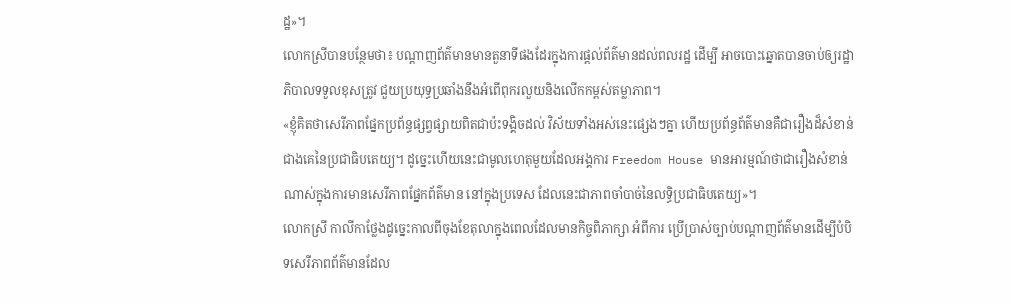ដ្ឋ»។
លោកស្រីបានបន្ថែមថា៖ បណ្តាញព័ត៌មានមានតួនាទីផងដែរក្នុងការផ្តល់ព័ត៌មានដល់ពលរដ្ឋ ដើម្បី អាចបោះឆ្នោតបានចាប់ឲ្យរដ្ឋាភិបាលទទួលខុសត្រូវ ជួយប្រយុទ្ធប្រឆាំងនឹងអំពើពុករលួយនិងលើកកម្ពស់តម្លាភាព។
«ខ្ញុំគិតថាសេរីភាពផ្នែកប្រព័ន្ធផ្សព្វផ្សាយពិតជាប៉ះទង្គិចដល់ វិស័យទាំងអស់នេះផ្សេងៗគ្នា ហើយប្រព័ន្ធព័ត៌មានគឺជារឿងដ៏សំខាន់ជាងគេនៃប្រជាធិបតេយ្យ។ ដូច្នេះហើយនេះជាមូលហេតុមួយដែលអង្គការ Freedom House មានអារម្មណ៍ថាជារឿងសំខាន់ណាស់ក្នុងការមានសេរីភាពផ្នែកព័ត៌មាន នៅក្នុងប្រទេស ដែលនេះជាភាពចាំបាច់នៃលទ្ធិប្រជាធិបតេយ្យ»។
លោកស្រី កាលីកាថ្លែងដូច្នេះកាលពីចុងខែតុលាក្នុងពេលដែលមានកិច្ចពិភាក្សា អំពីការ ប្រើប្រាស់ច្បាប់បណ្តាញព័ត៌មានដើម្បីបំបិទសេរីភាពព័ត៌មានដែល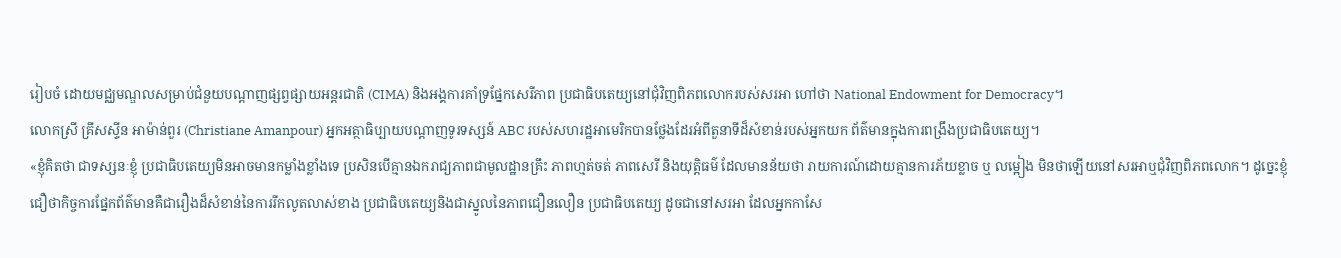រៀបចំ ដោយមជ្ឈមណ្ឌលសម្រាប់ជំនួយបណ្តាញផ្សព្វផ្សាយអន្តរជាតិ (CIMA) និងអង្គការគាំទ្រផ្នែកសេរីភាព ប្រជាធិបតេយ្យនៅជុំវិញពិភពលោករបស់សរអា ហៅថា National Endowment for Democracy។
លោកស្រី គ្រីសស្ទីន អាម៉ាន់ពួរ (Christiane Amanpour) អ្នកអត្ថាធិប្បាយបណ្តាញទូរទស្សន៍ ABC របស់សហរដ្ឋអាមេរិកបានថ្លែងដែរអំពីតួនាទីដ៏សំខាន់របស់អ្នកយក ព័ត៌មានក្នុងការពង្រឹងប្រជាធិបតេយ្យ។
«ខ្ញុំគិតថា ជាទស្សនៈខ្ញុំ ប្រជាធិបតេយ្យមិនអាចមានកម្លាំងខ្លាំងទេ ប្រសិនបើគ្មានឯករាជ្យភាពជាមូលដ្ឋានគ្រឹះ ភាពហ្មត់ចត់ ភាពសេរី និងយុត្តិធម៌ ដែលមានន័យថា រាយការណ៍ដោយគ្មានការភ័យខ្លាច ឬ លម្អៀង មិនថាឡើយនៅសរអាឬជុំវិញពិភពលោក។ ដូច្នេះខ្ញុំ ជឿថាកិច្ចការផ្នែកព័ត៌មានគឺជារឿងដ៏សំខាន់នៃការរីកលូតលាស់ខាង ប្រជាធិបតេយ្យនិងជាស្នូលនៃភាពជឿនលឿន ប្រជាធិបតេយ្យ ដូចជានៅសរអា ដែលអ្នកកាសែ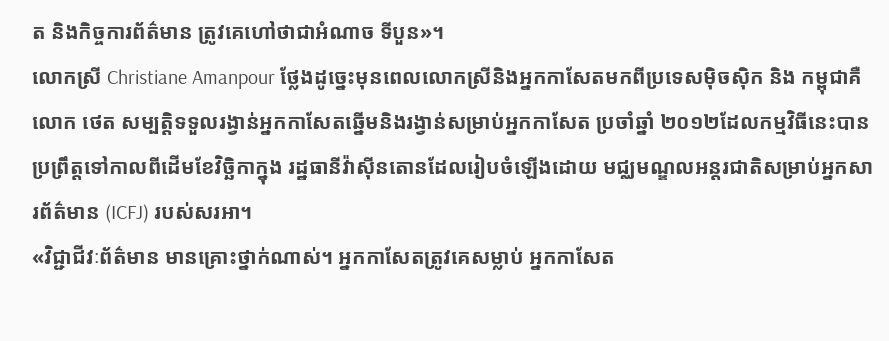ត និងកិច្ចការព័ត៌មាន ត្រូវគេហៅថាជាអំណាច ទីបួន»។
លោកស្រី Christiane Amanpour ថ្លែងដូច្នេះមុនពេលលោកស្រីនិងអ្នកកាសែតមកពីប្រទេសម៉ិចស៊ិក និង កម្ពុជាគឺ លោក ថេត សម្បត្តិទទួលរង្វាន់អ្នកកាសែតឆ្នើមនិងរង្វាន់សម្រាប់អ្នកកាសែត ប្រចាំឆ្នាំ ២០១២ដែលកម្មវិធីនេះបានប្រព្រឹត្តទៅកាលពីដើមខែវិច្ឆិកាក្នុង រដ្ឋធានីវ៉ាស៊ីនតោនដែលរៀបចំឡើងដោយ មជ្ឈមណ្ឌលអន្តរជាតិសម្រាប់អ្នកសារព័ត៌មាន (ICFJ) របស់សរអា។
«វិជ្ជាជីវៈព័ត៌មាន មានគ្រោះថ្នាក់ណាស់។ អ្នកកាសែតត្រូវគេសម្លាប់ អ្នកកាសែត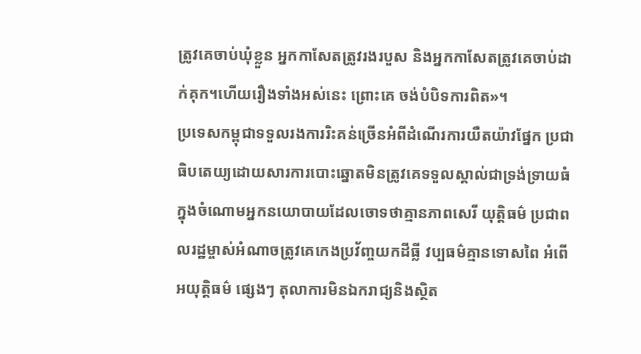ត្រូវគេចាប់ឃុំខ្លួន អ្នកកាសែតត្រូវរងរបួស និងអ្នកកាសែតត្រូវគេចាប់ដាក់គុក។ហើយរឿងទាំងអស់នេះ ព្រោះគេ ចង់បំបិទការពិត»។
ប្រទេសកម្ពុជាទទួលរងការរិះគន់ច្រើនអំពីដំណើរការយឺតយ៉ាវផ្នែក ប្រជាធិបតេយ្យដោយសារការបោះឆ្នោតមិនត្រូវគេទទួលស្គាល់ជាទ្រង់ទ្រាយធំ ក្នុងចំណោមអ្នកនយោបាយដែលចោទថាគ្មានភាពសេរី យុត្តិធម៌ ប្រជាពលរដ្ឋម្ចាស់អំណាចត្រូវគេកេងប្រវ័ញ្ចយកដីធ្លី វប្បធម៌គ្មានទោសពៃ អំពើអយុត្តិធម៌ ផ្សេងៗ តុលាការមិនឯករាជ្យនិងស្ថិត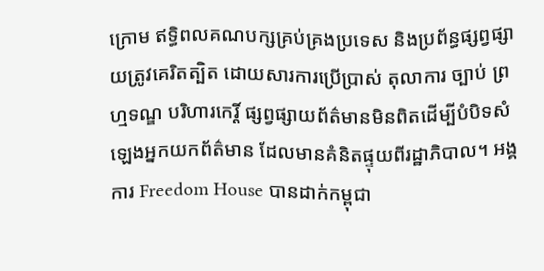ក្រោម ឥទ្ធិពលគណបក្សគ្រប់គ្រងប្រទេស និងប្រព័ន្ធផ្សព្វផ្សាយត្រូវគេរិតត្បិត ដោយសារការប្រើប្រាស់ តុលាការ ច្បាប់ ព្រហ្មទណ្ឌ បរិហារកេរ្តិ៍ ផ្សព្វផ្សាយព័ត៌មានមិនពិតដើម្បីបំបិទសំឡេងអ្នកយកព័ត៌មាន ដែលមានគំនិតផ្ទុយពីរដ្ឋាភិបាល។ អង្គការ Freedom House បានដាក់កម្ពុជា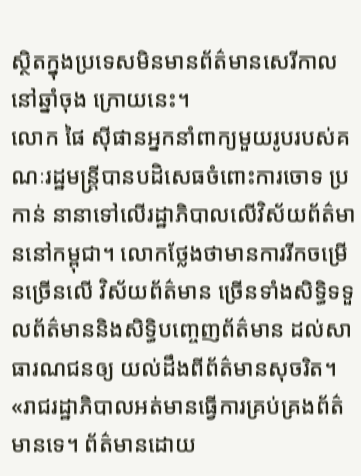ស្ថិតក្នុងប្រទេសមិនមានព័ត៌មានសេរីកាលនៅឆ្នាំចុង ក្រោយនេះ។
លោក ផៃ ស៊ីផានអ្នកនាំពាក្យមួយរូបរបស់គណៈរដ្ឋមន្ត្រីបានបដិសេធចំពោះការចោទ ប្រកាន់ នានាទៅលើរដ្ឋាភិបាលលើវិស័យព័ត៌មាននៅកម្ពុជា។ លោកថ្លែងថាមានការរីកចម្រើនច្រើនលើ វិស័យព័ត៌មាន ច្រើនទាំងសិទ្ធិទទួលព័ត៌មាននិងសិទ្ធិបញ្ចេញព័ត៌មាន ដល់សាធារណជនឲ្យ យល់ដឹងពីព័ត៌មានសុចរិត។
«រាជរដ្ឋាភិបាលអត់មានធ្វើការគ្រប់គ្រងព័ត៌មានទេ។ ព័ត៌មានដោយ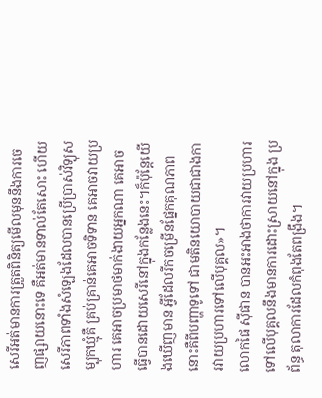សេរីអត់មានការត្រួតពិនិត្យមើលមុននឹងការចេញផ្សាយនោះទេ គឺអត់មានទាល់តែសោះ ហើយសេរីភាពទាំងសំឡេងដែលបានប្រើប្រាស់វិទ្យុសម្បុកឃ្មុំគឺ គ្រប់គ្រាន់គេអាចទិទាន គេអាចវាយប្រហារ គេអាចប្រមាថមាក់ងាយអ្នកណា គេអាចធ្វើបានដោយសេរីនៅក្នុងកន្លែងនេះ។ក៏ប៉ុន្តែយើងឃើញមាន អ្វីដែលរីកចម្រើនផ្នែកគុណភាពនោះគឺពីបញ្ហាទូទៅ ជាមតិនយោបាយជាជាងការវាយប្រហារទៅលើបុគ្គល»។
លោកផៃ ស៊ីផាន បានអះអាងថាការវាយប្រហារទៅលើបុគ្គលនឹងមានការដោះស្រាយនៅក្នុង ប្រព័ន្ធ តុលាការដែលកំពុងតែពង្រឹង។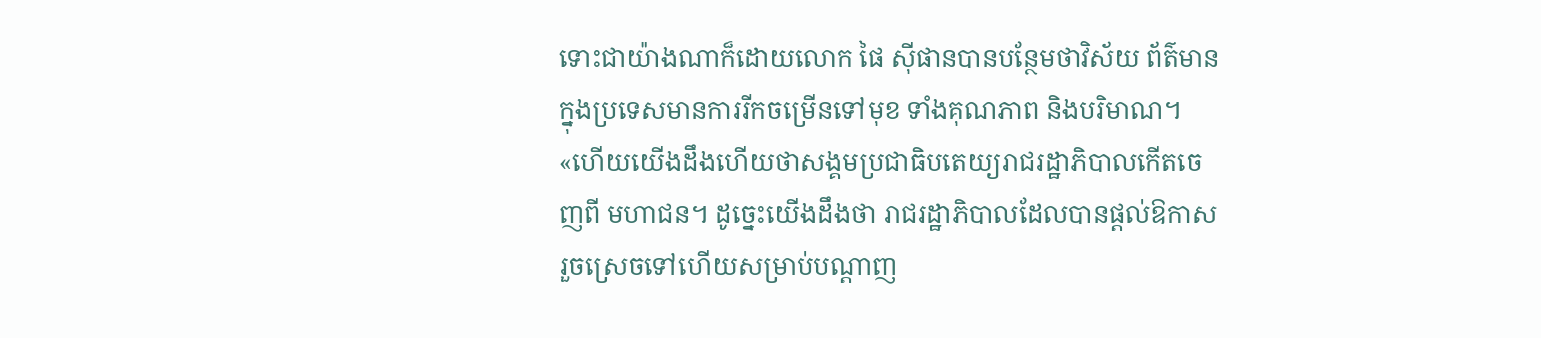ទោះជាយ៉ាងណាក៏ដោយលោក ផៃ ស៊ីផានបានបន្ថែមថាវិស័យ ព័ត៌មាន ក្នុងប្រទេសមានការរីកចម្រើនទៅមុខ ទាំងគុណភាព និងបរិមាណ។
«ហើយយើងដឹងហើយថាសង្គមប្រជាធិបតេយ្យរាជរដ្ឋាភិបាលកើតចេញពី មហាជន។ ដូច្នេះយើងដឹងថា រាជរដ្ឋាភិបាលដែលបានផ្តល់ឱកាសរួចស្រេចទៅហើយសម្រាប់បណ្តាញ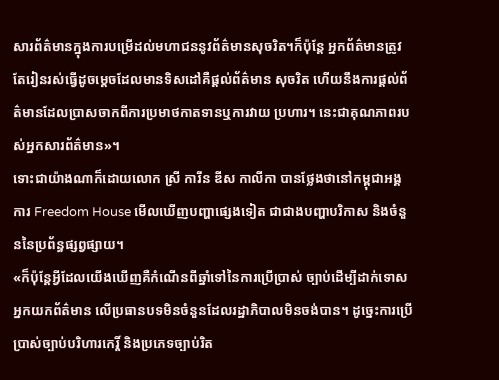សារព័ត៌មានក្នុងការបម្រើដល់មហាជននូវព័ត៌មានសុចរិត។ក៏ប៉ុន្តែ អ្នកព័ត៌មានត្រូវតែរៀនរស់ធ្វើដូចម្តេចដែលមានទិសដៅគឺផ្តល់ព័ត៌មាន សុចរិត ហើយនឹងការផ្តល់ព័ត៌មានដែលប្រាសចាកពីការប្រមាថកាតទានឬការវាយ ប្រហារ។ នេះជាគុណភាពរបស់អ្នកសារព័ត៌មាន»។
ទោះជាយ៉ាងណាក៏ដោយលោក ស្រី ការីន ឌីស កាលីកា បានថ្លែងថានៅកម្ពុជាអង្គការ Freedom House មើលឃើញបញ្ហាផ្សេងទៀត ជាជាងបញ្ហាបរិកាស និងចំនួននៃប្រព័ន្ធផ្សព្វផ្សាយ។
«ក៏ប៉ុន្តែអ្វីដែលយើងឃើញគឺកំណើនពីឆ្នាំទៅនៃការប្រើប្រាស់ ច្បាប់ដើម្បីដាក់ទោសអ្នកយកព័ត៌មាន លើប្រធានបទមិនចំនួនដែលរដ្ឋាភិបាលមិនចង់បាន។ ដូច្នេះការប្រើប្រាស់ច្បាប់បរិហារកេរ្តិ៍ និងប្រភេទច្បាប់រិត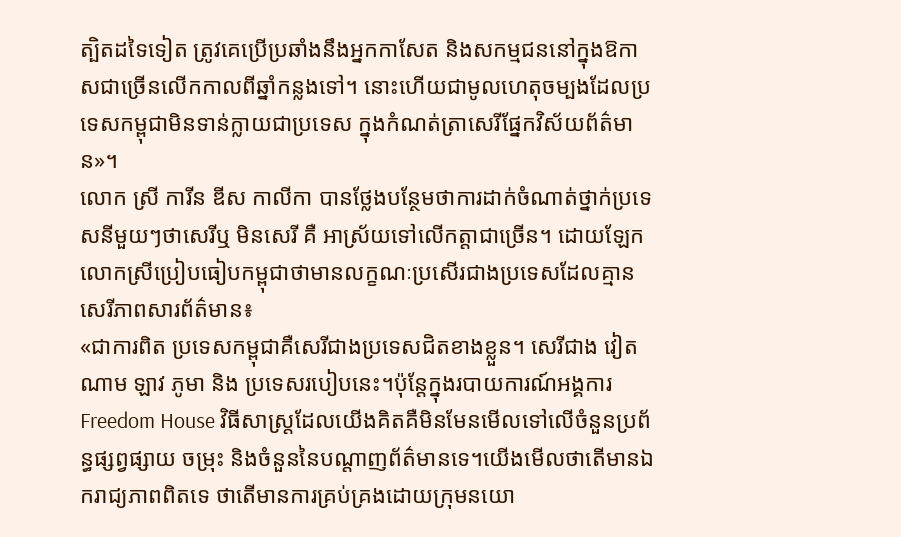ត្បិតដទៃទៀត ត្រូវគេប្រើប្រឆាំងនឹងអ្នកកាសែត និងសកម្មជននៅក្នុងឱកាសជាច្រើនលើកកាលពីឆ្នាំកន្លងទៅ។ នោះហើយជាមូលហេតុចម្បងដែលប្រទេសកម្ពុជាមិនទាន់ក្លាយជាប្រទេស ក្នុងកំណត់ត្រាសេរីផ្នែកវិស័យព័ត៌មាន»។
លោក ស្រី ការីន ឌីស កាលីកា បានថ្លែងបន្ថែមថាការដាក់ចំណាត់ថ្នាក់ប្រទេសនីមួយៗថាសេរីឬ មិនសេរី គឺ អាស្រ័យទៅលើកត្តាជាច្រើន។ ដោយឡែកលោកស្រីប្រៀបធៀបកម្ពុជាថាមានលក្ខណៈប្រសើរជាងប្រទេសដែលគ្មាន សេរីភាពសារព័ត៌មាន៖
«ជាការពិត ប្រទេសកម្ពុជាគឺសេរីជាងប្រទេសជិតខាងខ្លួន។ សេរីជាង វៀតណាម ឡាវ ភូមា និង ប្រទេសរបៀបនេះ។ប៉ុន្តែក្នុងរបាយការណ៍អង្គការ Freedom House វិធីសាស្ត្រដែលយើងគិតគឺមិនមែនមើលទៅលើចំនួនប្រព័ន្ធផ្សព្វផ្សាយ ចម្រុះ និងចំនួននៃបណ្តាញព័ត៌មានទេ។យើងមើលថាតើមានឯករាជ្យភាពពិតទេ ថាតើមានការគ្រប់គ្រងដោយក្រុមនយោ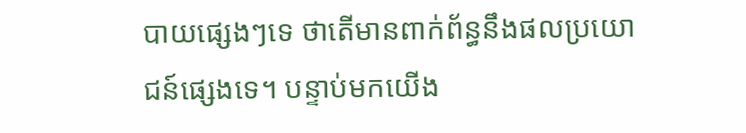បាយផ្សេងៗទេ ថាតើមានពាក់ព័ន្ធនឹងផលប្រយោជន៍ផ្សេងទេ។ បន្ទាប់មកយើង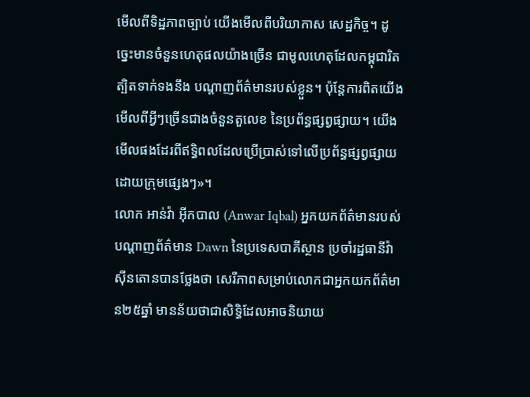មើលពីទិដ្ឋភាពច្បាប់ យើងមើលពីបរិយាកាស សេដ្ឋកិច្ច។ ដូច្នេះមានចំនួនហេតុផលយ៉ាងច្រើន ជាមូលហេតុដែលកម្ពុជារិតត្បិតទាក់ទងនឹង បណ្តាញព័ត៌មានរបស់ខ្លួន។ ប៉ុន្តែការពិតយើងមើលពីអ្វីៗច្រើនជាងចំនួនតួលេខ នៃប្រព័ន្ធផ្សព្វផ្សាយ។ យើងមើលផងដែរពីឥទ្ធិពលដែលប្រើប្រាស់ទៅលើប្រព័ន្ធផ្សព្វផ្សាយ ដោយក្រុមផ្សេងៗ»។
លោក អាន់វ៉ា អ៊ីកបាល (Anwar Iqbal) អ្នកយកព័ត៌មានរបស់បណ្តាញព័ត៌មាន Dawn នៃប្រទេសបាគីស្ថាន ប្រចាំរដ្ឋធានីវ៉ាស៊ីនតោនបានថ្លែងថា សេរីភាពសម្រាប់លោកជាអ្នកយកព័ត៌មាន២៥ឆ្នាំ មានន័យថាជាសិទ្ធិដែលអាចនិយាយ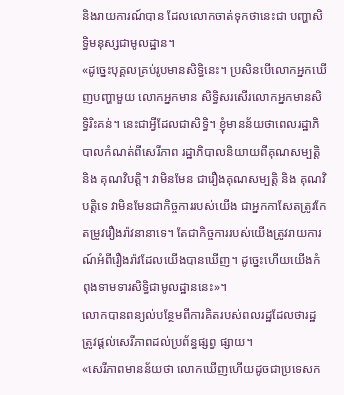និងរាយការណ៍បាន ដែលលោកចាត់ទុកថានេះជា បញ្ហាសិទ្ធិមនុស្សជាមូលដ្ឋាន។
«ដូច្នេះបុគ្គលគ្រប់រូបមានសិទ្ធិនេះ។ ប្រសិនបើលោកអ្នកឃើញបញ្ហាមួយ លោកអ្នកមាន សិទ្ធិសរសើរលោកអ្នកមានសិទ្ធិរិះគន់។ នេះជាអ្វីដែលជាសិទ្ធិ។ ខ្ញុំមានន័យថាពេលរដ្ឋាភិបាលកំណត់ពីសេរីភាព រដ្ឋាភិបាលនិយាយពីគុណសម្បត្តិ និង គុណវិបត្តិ។ វាមិនមែន ជារឿងគុណសម្បត្តិ និង គុណវិបត្តិទេ វាមិនមែនជាកិច្ចការរបស់យើង ជាអ្នកកាសែតត្រូវកែតម្រូវរឿងរ៉ាវនានាទេ។ តែជាកិច្ចការរបស់យើងត្រូវរាយការណ៍អំពីរឿងរ៉ាវដែលយើងបានឃើញ។ ដូច្នេះហើយយើងកំពុងទាមទារសិទ្ធិជាមូលដ្ឋាននេះ»។
លោកបានពន្យល់បន្ថែមពីការគិតរបស់ពលរដ្ឋដែលថារដ្ឋត្រូវផ្តល់សេរីភាពដល់ប្រព័ន្ធផ្សព្វ ផ្សាយ។
«សេរីភាពមានន័យថា លោកឃើញហើយដូចជាប្រទេសក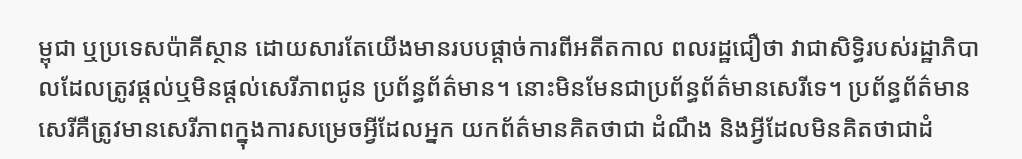ម្ពុជា ឬប្រទេសប៉ាគីស្ថាន ដោយសារតែយើងមានរបបផ្តាច់ការពីអតីតកាល ពលរដ្ឋជឿថា វាជាសិទ្ធិរបស់រដ្ឋាភិបាលដែលត្រូវផ្តល់ឬមិនផ្តល់សេរីភាពជូន ប្រព័ន្ធព័ត៌មាន។ នោះមិនមែនជាប្រព័ន្ធព័ត៌មានសេរីទេ។ ប្រព័ន្ធព័ត៌មានសេរីគឺត្រូវមានសេរីភាពក្នុងការសម្រេចអ្វីដែលអ្នក យកព័ត៌មានគិតថាជា ដំណឹង និងអ្វីដែលមិនគិតថាជាដំ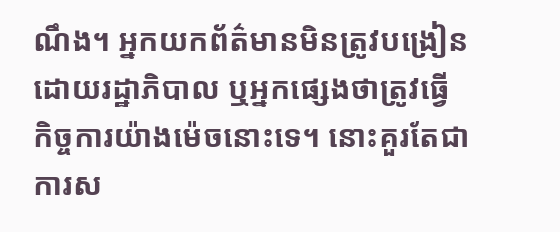ណឹង។ អ្នកយកព័ត៌មានមិនត្រូវបង្រៀនដោយរដ្ឋាភិបាល ឬអ្នកផ្សេងថាត្រូវធ្វើ កិច្ចការយ៉ាងម៉េចនោះទេ។ នោះគួរតែជាការស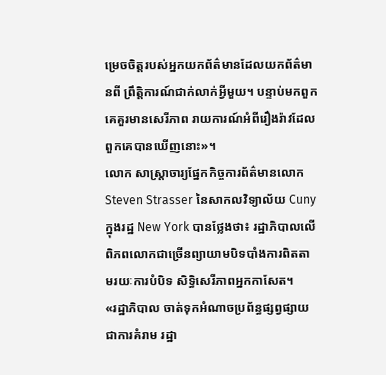ម្រេចចិត្តរបស់អ្នកយកព័ត៌មានដែលយកព័ត៌មានពី ព្រឹត្តិការណ៍ជាក់លាក់អ្វីមួយ។ បន្ទាប់មកពួកគេគួរមានសេរីភាព រាយការណ៍អំពីរឿងរ៉ាវដែលពួកគេបានឃើញនោះ»។
លោក សាស្ត្រាចារ្យផ្នែកកិច្ចការព័ត៌មានលោក Steven Strasser នៃសាកលវិទ្យាល័យ Cuny ក្នុងរដ្ឋ New York បានថ្លែងថា៖ រដ្ឋាភិបាលលើពិភពលោកជាច្រើនព្យាយាមបិទបាំងការពិតតាមរយៈការបំបិទ សិទ្ធិសេរីភាពអ្នកកាសែត។
«រដ្ឋាភិបាល ចាត់ទុកអំណាចប្រព័ន្ធផ្សព្វផ្សាយជាការគំរាម រដ្ឋា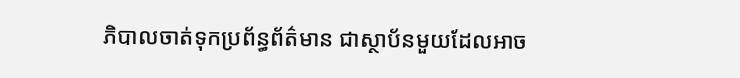ភិបាលចាត់ទុកប្រព័ន្ធព័ត៌មាន ជាស្ថាប័នមួយដែលអាច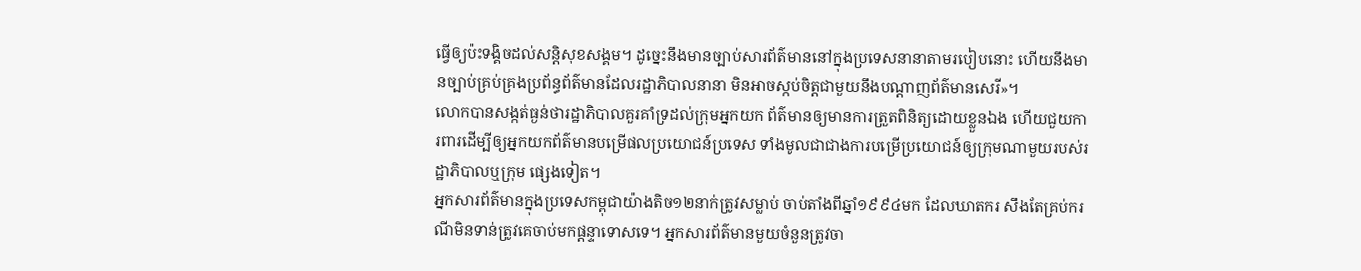ធ្វើឲ្យប៉ះទង្គិចដល់សន្តិសុខសង្គម។ ដូច្នេះនឹងមានច្បាប់សារព័ត៌មាននៅក្នុងប្រទេសនានាតាមរបៀបនោះ ហើយនឹងមានច្បាប់គ្រប់គ្រងប្រព័ន្ធព័ត៌មានដែលរដ្ឋាភិបាលនានា មិនអាចស្កប់ចិត្តជាមួយនឹងបណ្តាញព័ត៌មានសេរី»។
លោកបានសង្កត់ធ្ងន់ថារដ្ឋាភិបាលគួរគាំទ្រដល់ក្រុមអ្នកយក ព័ត៌មានឲ្យមានការត្រួតពិនិត្យដោយខ្លួនឯង ហើយជួយការពារដើម្បីឲ្យអ្នកយកព័ត៌មានបម្រើផលប្រយោជន៍ប្រទេស ទាំងមូលជាជាងការបម្រើប្រយោជន៍ឲ្យក្រុមណាមួយរបស់រដ្ឋាភិបាលឬក្រុម ផ្សេងទៀត។
អ្នកសារព័ត៌មានក្នុងប្រទេសកម្ពុជាយ៉ាងតិច១២នាក់ត្រូវសម្លាប់ ចាប់តាំងពីឆ្នាំ១៩៩៤មក ដែលឃាតករ សឹងតែគ្រប់ករណីមិនទាន់ត្រូវគេចាប់មកផ្តន្ទាទោសទេ។ អ្នកសារព័ត៌មានមួយចំនួនត្រូវចា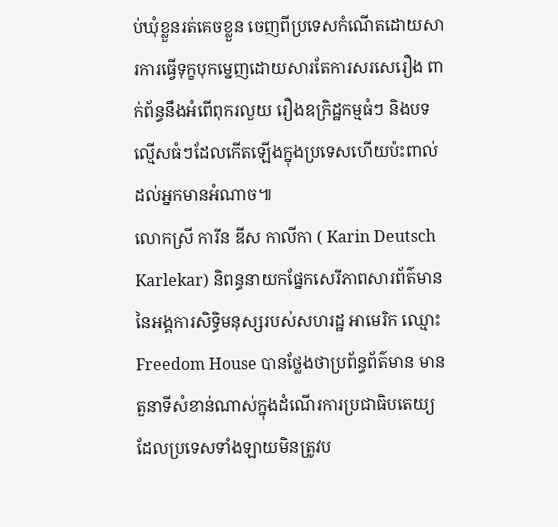ប់ឃុំខ្លួនរត់គេចខ្លួន ចេញពីប្រទេសកំណើតដោយសារការធ្វើទុក្ខបុកម្នេញដោយសារតែការសរសេរឿង ពាក់ព័ន្ធនឹងអំពើពុករលួយ រឿងឧក្រិដ្ឋកម្មធំៗ និងបទល្មើសធំៗដែលកើតឡើងក្នុងប្រទេសហើយប៉ះពាល់ដល់អ្នកមានអំណាច៕
លោកស្រី ការីន ឌីស កាលីកា ( Karin Deutsch Karlekar) និពន្ធនាយកផ្នែកសេរីភាពសារព័ត៌មាននៃអង្គការសិទ្ធិមនុស្សរបស់សហរដ្ឋ អាមេរិក ឈ្មោះ Freedom House បានថ្លែងថាប្រព័ន្ធព័ត៌មាន មានតួនាទីសំខាន់ណាស់ក្នុងដំណើរការប្រជាធិបតេយ្យ ដែលប្រទេសទាំងឡាយមិនត្រូវប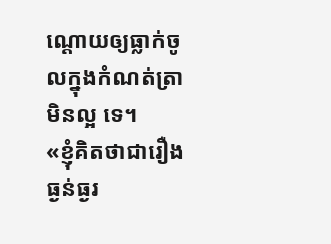ណ្តោយឲ្យធ្លាក់ចូលក្នុងកំណត់ត្រាមិនល្អ ទេ។
«ខ្ញុំគិតថាជារឿងធ្ងន់ធ្ងរ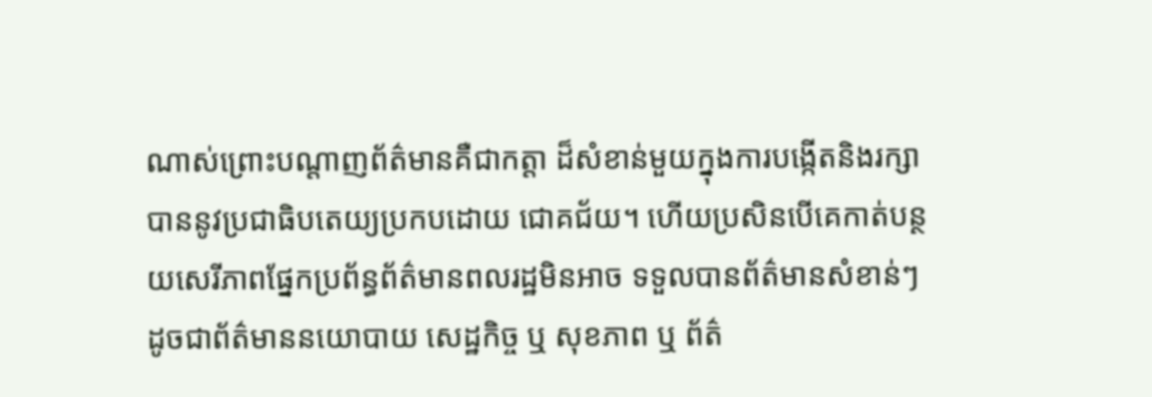ណាស់ព្រោះបណ្តាញព័ត៌មានគឺជាកត្តា ដ៏សំខាន់មួយក្នុងការបង្កើតនិងរក្សាបាននូវប្រជាធិបតេយ្យប្រកបដោយ ជោគជ័យ។ ហើយប្រសិនបើគេកាត់បន្ថយសេរីភាពផ្នែកប្រព័ន្ធព័ត៌មានពលរដ្ឋមិនអាច ទទួលបានព័ត៌មានសំខាន់ៗ ដូចជាព័ត៌មាននយោបាយ សេដ្ឋកិច្ច ឬ សុខភាព ឬ ព័ត៌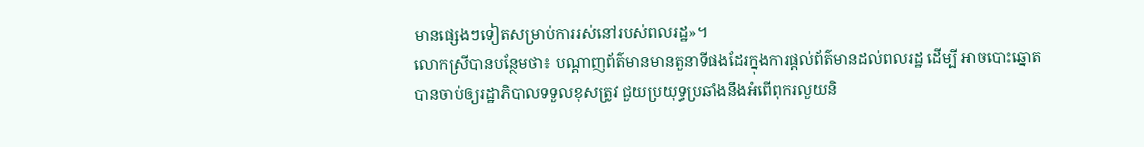មានផ្សេងៗទៀតសម្រាប់ការរស់នៅរបស់ពលរដ្ឋ»។
លោកស្រីបានបន្ថែមថា៖ បណ្តាញព័ត៌មានមានតួនាទីផងដែរក្នុងការផ្តល់ព័ត៌មានដល់ពលរដ្ឋ ដើម្បី អាចបោះឆ្នោតបានចាប់ឲ្យរដ្ឋាភិបាលទទួលខុសត្រូវ ជួយប្រយុទ្ធប្រឆាំងនឹងអំពើពុករលួយនិ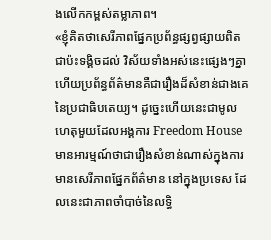ងលើកកម្ពស់តម្លាភាព។
«ខ្ញុំគិតថាសេរីភាពផ្នែកប្រព័ន្ធផ្សព្វផ្សាយពិតជាប៉ះទង្គិចដល់ វិស័យទាំងអស់នេះផ្សេងៗគ្នា ហើយប្រព័ន្ធព័ត៌មានគឺជារឿងដ៏សំខាន់ជាងគេនៃប្រជាធិបតេយ្យ។ ដូច្នេះហើយនេះជាមូលហេតុមួយដែលអង្គការ Freedom House មានអារម្មណ៍ថាជារឿងសំខាន់ណាស់ក្នុងការមានសេរីភាពផ្នែកព័ត៌មាន នៅក្នុងប្រទេស ដែលនេះជាភាពចាំបាច់នៃលទ្ធិ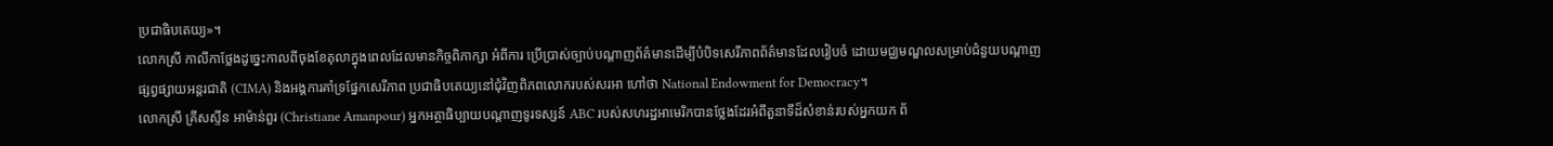ប្រជាធិបតេយ្យ»។
លោកស្រី កាលីកាថ្លែងដូច្នេះកាលពីចុងខែតុលាក្នុងពេលដែលមានកិច្ចពិភាក្សា អំពីការ ប្រើប្រាស់ច្បាប់បណ្តាញព័ត៌មានដើម្បីបំបិទសេរីភាពព័ត៌មានដែលរៀបចំ ដោយមជ្ឈមណ្ឌលសម្រាប់ជំនួយបណ្តាញផ្សព្វផ្សាយអន្តរជាតិ (CIMA) និងអង្គការគាំទ្រផ្នែកសេរីភាព ប្រជាធិបតេយ្យនៅជុំវិញពិភពលោករបស់សរអា ហៅថា National Endowment for Democracy។
លោកស្រី គ្រីសស្ទីន អាម៉ាន់ពួរ (Christiane Amanpour) អ្នកអត្ថាធិប្បាយបណ្តាញទូរទស្សន៍ ABC របស់សហរដ្ឋអាមេរិកបានថ្លែងដែរអំពីតួនាទីដ៏សំខាន់របស់អ្នកយក ព័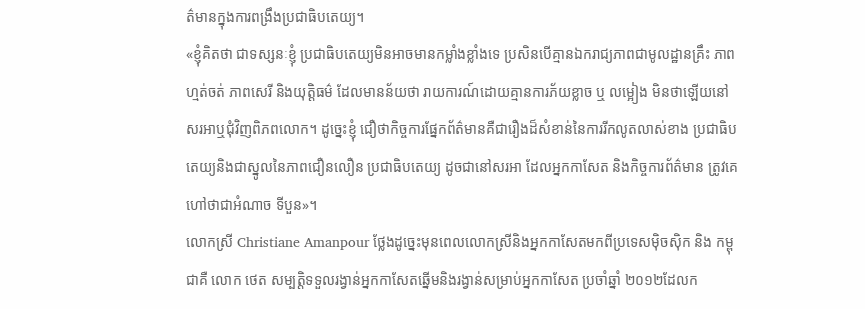ត៌មានក្នុងការពង្រឹងប្រជាធិបតេយ្យ។
«ខ្ញុំគិតថា ជាទស្សនៈខ្ញុំ ប្រជាធិបតេយ្យមិនអាចមានកម្លាំងខ្លាំងទេ ប្រសិនបើគ្មានឯករាជ្យភាពជាមូលដ្ឋានគ្រឹះ ភាពហ្មត់ចត់ ភាពសេរី និងយុត្តិធម៌ ដែលមានន័យថា រាយការណ៍ដោយគ្មានការភ័យខ្លាច ឬ លម្អៀង មិនថាឡើយនៅសរអាឬជុំវិញពិភពលោក។ ដូច្នេះខ្ញុំ ជឿថាកិច្ចការផ្នែកព័ត៌មានគឺជារឿងដ៏សំខាន់នៃការរីកលូតលាស់ខាង ប្រជាធិបតេយ្យនិងជាស្នូលនៃភាពជឿនលឿន ប្រជាធិបតេយ្យ ដូចជានៅសរអា ដែលអ្នកកាសែត និងកិច្ចការព័ត៌មាន ត្រូវគេហៅថាជាអំណាច ទីបួន»។
លោកស្រី Christiane Amanpour ថ្លែងដូច្នេះមុនពេលលោកស្រីនិងអ្នកកាសែតមកពីប្រទេសម៉ិចស៊ិក និង កម្ពុជាគឺ លោក ថេត សម្បត្តិទទួលរង្វាន់អ្នកកាសែតឆ្នើមនិងរង្វាន់សម្រាប់អ្នកកាសែត ប្រចាំឆ្នាំ ២០១២ដែលក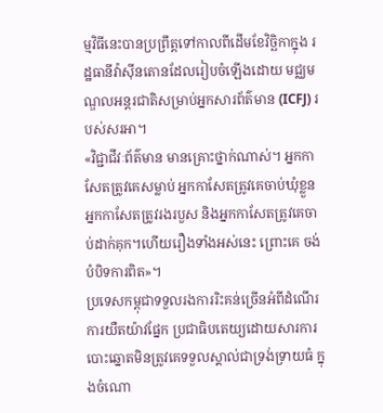ម្មវិធីនេះបានប្រព្រឹត្តទៅកាលពីដើមខែវិច្ឆិកាក្នុង រដ្ឋធានីវ៉ាស៊ីនតោនដែលរៀបចំឡើងដោយ មជ្ឈមណ្ឌលអន្តរជាតិសម្រាប់អ្នកសារព័ត៌មាន (ICFJ) របស់សរអា។
«វិជ្ជាជីវៈព័ត៌មាន មានគ្រោះថ្នាក់ណាស់។ អ្នកកាសែតត្រូវគេសម្លាប់ អ្នកកាសែតត្រូវគេចាប់ឃុំខ្លួន អ្នកកាសែតត្រូវរងរបួស និងអ្នកកាសែតត្រូវគេចាប់ដាក់គុក។ហើយរឿងទាំងអស់នេះ ព្រោះគេ ចង់បំបិទការពិត»។
ប្រទេសកម្ពុជាទទួលរងការរិះគន់ច្រើនអំពីដំណើរការយឺតយ៉ាវផ្នែក ប្រជាធិបតេយ្យដោយសារការបោះឆ្នោតមិនត្រូវគេទទួលស្គាល់ជាទ្រង់ទ្រាយធំ ក្នុងចំណោ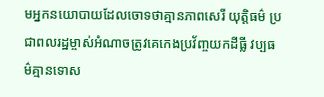មអ្នកនយោបាយដែលចោទថាគ្មានភាពសេរី យុត្តិធម៌ ប្រជាពលរដ្ឋម្ចាស់អំណាចត្រូវគេកេងប្រវ័ញ្ចយកដីធ្លី វប្បធម៌គ្មានទោស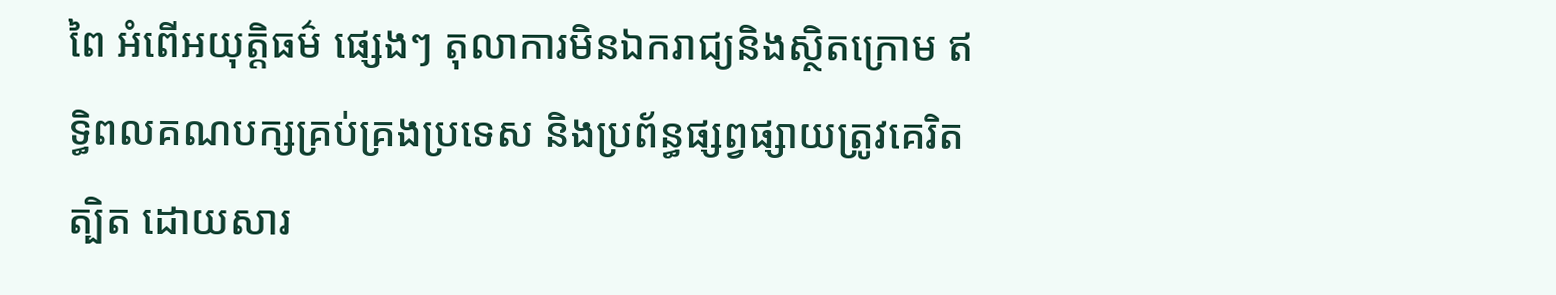ពៃ អំពើអយុត្តិធម៌ ផ្សេងៗ តុលាការមិនឯករាជ្យនិងស្ថិតក្រោម ឥទ្ធិពលគណបក្សគ្រប់គ្រងប្រទេស និងប្រព័ន្ធផ្សព្វផ្សាយត្រូវគេរិតត្បិត ដោយសារ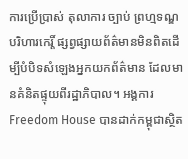ការប្រើប្រាស់ តុលាការ ច្បាប់ ព្រហ្មទណ្ឌ បរិហារកេរ្តិ៍ ផ្សព្វផ្សាយព័ត៌មានមិនពិតដើម្បីបំបិទសំឡេងអ្នកយកព័ត៌មាន ដែលមានគំនិតផ្ទុយពីរដ្ឋាភិបាល។ អង្គការ Freedom House បានដាក់កម្ពុជាស្ថិត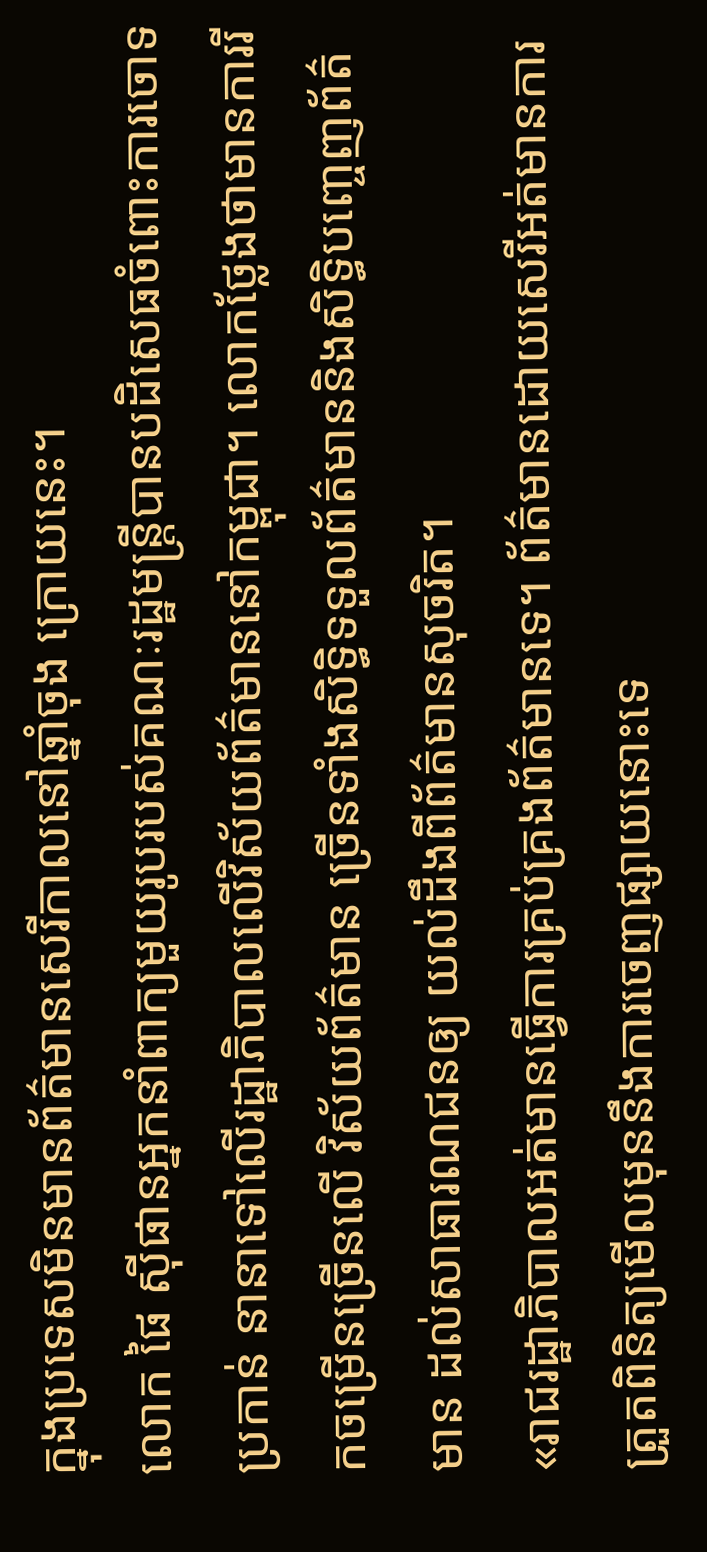ក្នុងប្រទេសមិនមានព័ត៌មានសេរីកាលនៅឆ្នាំចុង ក្រោយនេះ។
លោក ផៃ ស៊ីផានអ្នកនាំពាក្យមួយរូបរបស់គណៈរដ្ឋមន្ត្រីបានបដិសេធចំពោះការចោទ ប្រកាន់ នានាទៅលើរដ្ឋាភិបាលលើវិស័យព័ត៌មាននៅកម្ពុជា។ លោកថ្លែងថាមានការរីកចម្រើនច្រើនលើ វិស័យព័ត៌មាន ច្រើនទាំងសិទ្ធិទទួលព័ត៌មាននិងសិទ្ធិបញ្ចេញព័ត៌មាន ដល់សាធារណជនឲ្យ យល់ដឹងពីព័ត៌មានសុចរិត។
«រាជរដ្ឋាភិបាលអត់មានធ្វើការគ្រប់គ្រងព័ត៌មានទេ។ ព័ត៌មានដោយសេរីអត់មានការត្រួតពិនិត្យមើលមុននឹងការចេញផ្សាយនោះទេ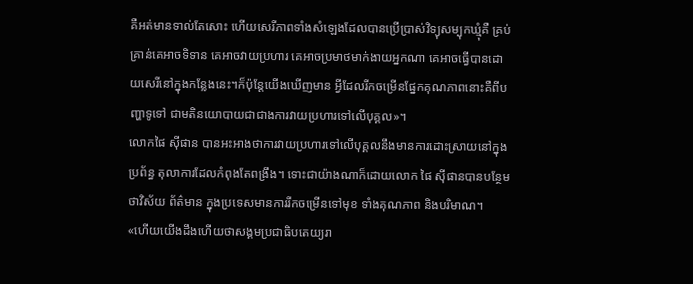គឺអត់មានទាល់តែសោះ ហើយសេរីភាពទាំងសំឡេងដែលបានប្រើប្រាស់វិទ្យុសម្បុកឃ្មុំគឺ គ្រប់គ្រាន់គេអាចទិទាន គេអាចវាយប្រហារ គេអាចប្រមាថមាក់ងាយអ្នកណា គេអាចធ្វើបានដោយសេរីនៅក្នុងកន្លែងនេះ។ក៏ប៉ុន្តែយើងឃើញមាន អ្វីដែលរីកចម្រើនផ្នែកគុណភាពនោះគឺពីបញ្ហាទូទៅ ជាមតិនយោបាយជាជាងការវាយប្រហារទៅលើបុគ្គល»។
លោកផៃ ស៊ីផាន បានអះអាងថាការវាយប្រហារទៅលើបុគ្គលនឹងមានការដោះស្រាយនៅក្នុង ប្រព័ន្ធ តុលាការដែលកំពុងតែពង្រឹង។ ទោះជាយ៉ាងណាក៏ដោយលោក ផៃ ស៊ីផានបានបន្ថែមថាវិស័យ ព័ត៌មាន ក្នុងប្រទេសមានការរីកចម្រើនទៅមុខ ទាំងគុណភាព និងបរិមាណ។
«ហើយយើងដឹងហើយថាសង្គមប្រជាធិបតេយ្យរា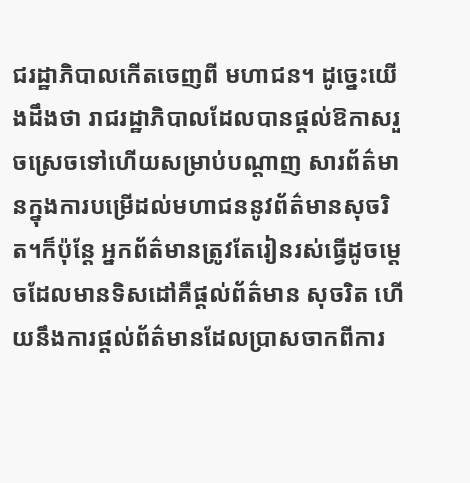ជរដ្ឋាភិបាលកើតចេញពី មហាជន។ ដូច្នេះយើងដឹងថា រាជរដ្ឋាភិបាលដែលបានផ្តល់ឱកាសរួចស្រេចទៅហើយសម្រាប់បណ្តាញ សារព័ត៌មានក្នុងការបម្រើដល់មហាជននូវព័ត៌មានសុចរិត។ក៏ប៉ុន្តែ អ្នកព័ត៌មានត្រូវតែរៀនរស់ធ្វើដូចម្តេចដែលមានទិសដៅគឺផ្តល់ព័ត៌មាន សុចរិត ហើយនឹងការផ្តល់ព័ត៌មានដែលប្រាសចាកពីការ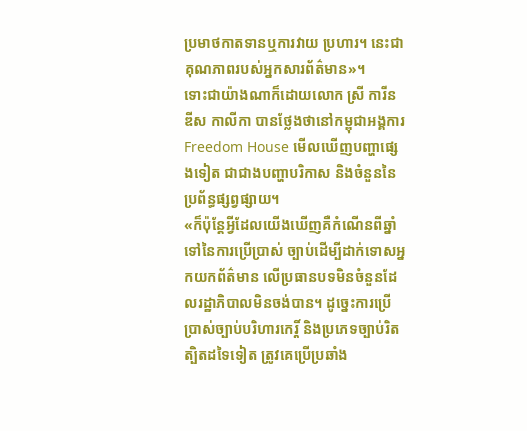ប្រមាថកាតទានឬការវាយ ប្រហារ។ នេះជាគុណភាពរបស់អ្នកសារព័ត៌មាន»។
ទោះជាយ៉ាងណាក៏ដោយលោក ស្រី ការីន ឌីស កាលីកា បានថ្លែងថានៅកម្ពុជាអង្គការ Freedom House មើលឃើញបញ្ហាផ្សេងទៀត ជាជាងបញ្ហាបរិកាស និងចំនួននៃប្រព័ន្ធផ្សព្វផ្សាយ។
«ក៏ប៉ុន្តែអ្វីដែលយើងឃើញគឺកំណើនពីឆ្នាំទៅនៃការប្រើប្រាស់ ច្បាប់ដើម្បីដាក់ទោសអ្នកយកព័ត៌មាន លើប្រធានបទមិនចំនួនដែលរដ្ឋាភិបាលមិនចង់បាន។ ដូច្នេះការប្រើប្រាស់ច្បាប់បរិហារកេរ្តិ៍ និងប្រភេទច្បាប់រិតត្បិតដទៃទៀត ត្រូវគេប្រើប្រឆាំង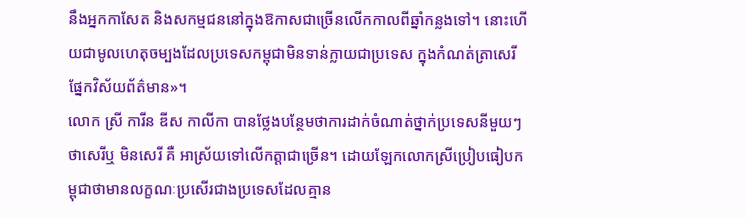នឹងអ្នកកាសែត និងសកម្មជននៅក្នុងឱកាសជាច្រើនលើកកាលពីឆ្នាំកន្លងទៅ។ នោះហើយជាមូលហេតុចម្បងដែលប្រទេសកម្ពុជាមិនទាន់ក្លាយជាប្រទេស ក្នុងកំណត់ត្រាសេរីផ្នែកវិស័យព័ត៌មាន»។
លោក ស្រី ការីន ឌីស កាលីកា បានថ្លែងបន្ថែមថាការដាក់ចំណាត់ថ្នាក់ប្រទេសនីមួយៗថាសេរីឬ មិនសេរី គឺ អាស្រ័យទៅលើកត្តាជាច្រើន។ ដោយឡែកលោកស្រីប្រៀបធៀបកម្ពុជាថាមានលក្ខណៈប្រសើរជាងប្រទេសដែលគ្មាន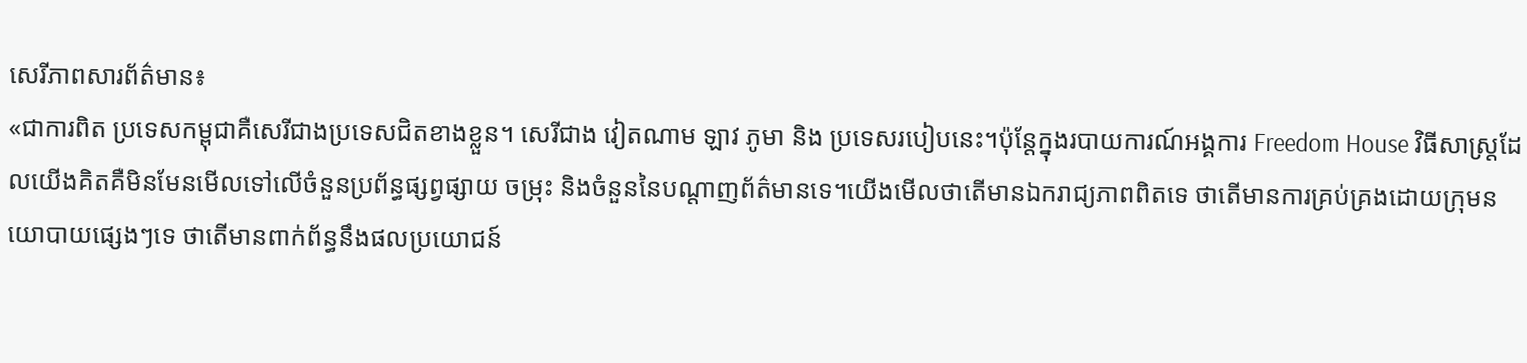សេរីភាពសារព័ត៌មាន៖
«ជាការពិត ប្រទេសកម្ពុជាគឺសេរីជាងប្រទេសជិតខាងខ្លួន។ សេរីជាង វៀតណាម ឡាវ ភូមា និង ប្រទេសរបៀបនេះ។ប៉ុន្តែក្នុងរបាយការណ៍អង្គការ Freedom House វិធីសាស្ត្រដែលយើងគិតគឺមិនមែនមើលទៅលើចំនួនប្រព័ន្ធផ្សព្វផ្សាយ ចម្រុះ និងចំនួននៃបណ្តាញព័ត៌មានទេ។យើងមើលថាតើមានឯករាជ្យភាពពិតទេ ថាតើមានការគ្រប់គ្រងដោយក្រុមនយោបាយផ្សេងៗទេ ថាតើមានពាក់ព័ន្ធនឹងផលប្រយោជន៍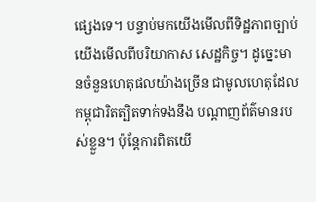ផ្សេងទេ។ បន្ទាប់មកយើងមើលពីទិដ្ឋភាពច្បាប់ យើងមើលពីបរិយាកាស សេដ្ឋកិច្ច។ ដូច្នេះមានចំនួនហេតុផលយ៉ាងច្រើន ជាមូលហេតុដែលកម្ពុជារិតត្បិតទាក់ទងនឹង បណ្តាញព័ត៌មានរបស់ខ្លួន។ ប៉ុន្តែការពិតយើ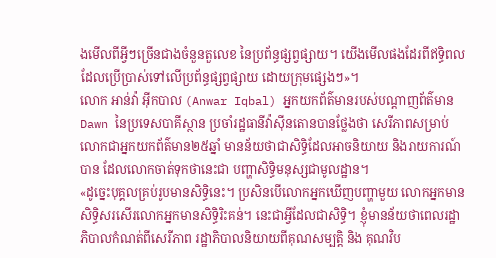ងមើលពីអ្វីៗច្រើនជាងចំនួនតួលេខ នៃប្រព័ន្ធផ្សព្វផ្សាយ។ យើងមើលផងដែរពីឥទ្ធិពលដែលប្រើប្រាស់ទៅលើប្រព័ន្ធផ្សព្វផ្សាយ ដោយក្រុមផ្សេងៗ»។
លោក អាន់វ៉ា អ៊ីកបាល (Anwar Iqbal) អ្នកយកព័ត៌មានរបស់បណ្តាញព័ត៌មាន Dawn នៃប្រទេសបាគីស្ថាន ប្រចាំរដ្ឋធានីវ៉ាស៊ីនតោនបានថ្លែងថា សេរីភាពសម្រាប់លោកជាអ្នកយកព័ត៌មាន២៥ឆ្នាំ មានន័យថាជាសិទ្ធិដែលអាចនិយាយ និងរាយការណ៍បាន ដែលលោកចាត់ទុកថានេះជា បញ្ហាសិទ្ធិមនុស្សជាមូលដ្ឋាន។
«ដូច្នេះបុគ្គលគ្រប់រូបមានសិទ្ធិនេះ។ ប្រសិនបើលោកអ្នកឃើញបញ្ហាមួយ លោកអ្នកមាន សិទ្ធិសរសើរលោកអ្នកមានសិទ្ធិរិះគន់។ នេះជាអ្វីដែលជាសិទ្ធិ។ ខ្ញុំមានន័យថាពេលរដ្ឋាភិបាលកំណត់ពីសេរីភាព រដ្ឋាភិបាលនិយាយពីគុណសម្បត្តិ និង គុណវិប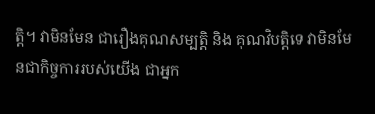ត្តិ។ វាមិនមែន ជារឿងគុណសម្បត្តិ និង គុណវិបត្តិទេ វាមិនមែនជាកិច្ចការរបស់យើង ជាអ្នក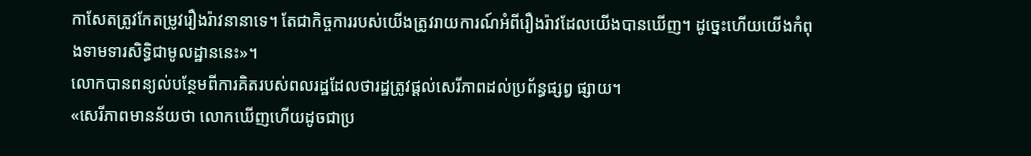កាសែតត្រូវកែតម្រូវរឿងរ៉ាវនានាទេ។ តែជាកិច្ចការរបស់យើងត្រូវរាយការណ៍អំពីរឿងរ៉ាវដែលយើងបានឃើញ។ ដូច្នេះហើយយើងកំពុងទាមទារសិទ្ធិជាមូលដ្ឋាននេះ»។
លោកបានពន្យល់បន្ថែមពីការគិតរបស់ពលរដ្ឋដែលថារដ្ឋត្រូវផ្តល់សេរីភាពដល់ប្រព័ន្ធផ្សព្វ ផ្សាយ។
«សេរីភាពមានន័យថា លោកឃើញហើយដូចជាប្រ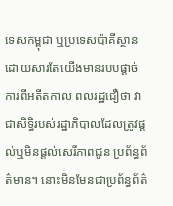ទេសកម្ពុជា ឬប្រទេសប៉ាគីស្ថាន ដោយសារតែយើងមានរបបផ្តាច់ការពីអតីតកាល ពលរដ្ឋជឿថា វាជាសិទ្ធិរបស់រដ្ឋាភិបាលដែលត្រូវផ្តល់ឬមិនផ្តល់សេរីភាពជូន ប្រព័ន្ធព័ត៌មាន។ នោះមិនមែនជាប្រព័ន្ធព័ត៌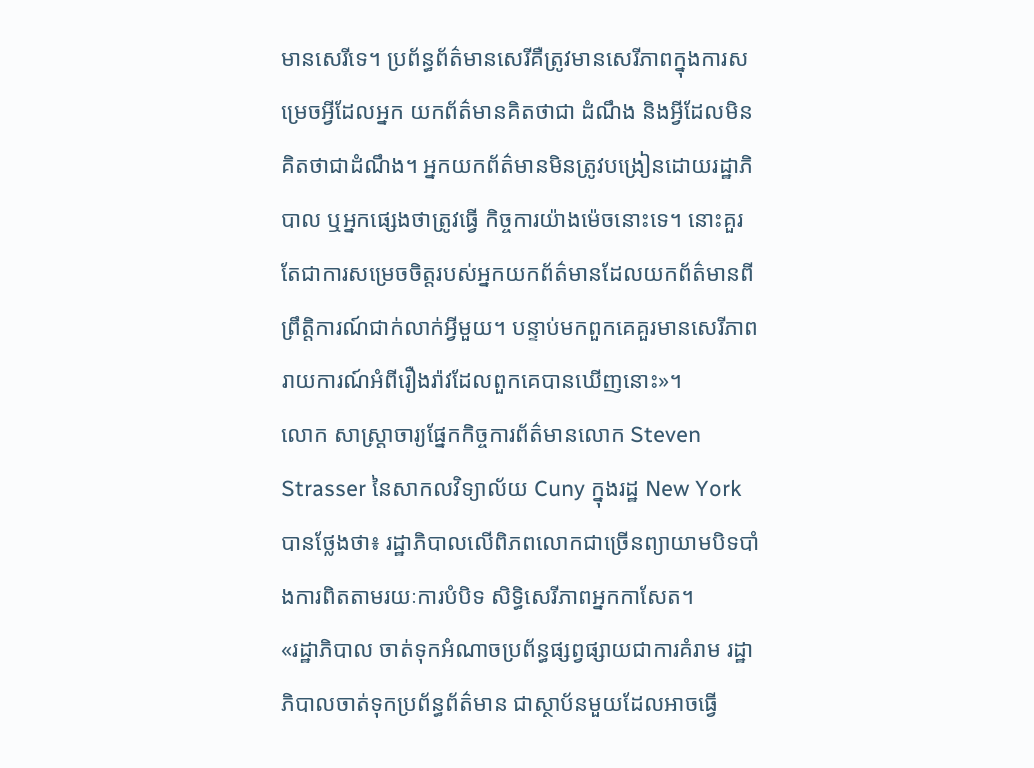មានសេរីទេ។ ប្រព័ន្ធព័ត៌មានសេរីគឺត្រូវមានសេរីភាពក្នុងការសម្រេចអ្វីដែលអ្នក យកព័ត៌មានគិតថាជា ដំណឹង និងអ្វីដែលមិនគិតថាជាដំណឹង។ អ្នកយកព័ត៌មានមិនត្រូវបង្រៀនដោយរដ្ឋាភិបាល ឬអ្នកផ្សេងថាត្រូវធ្វើ កិច្ចការយ៉ាងម៉េចនោះទេ។ នោះគួរតែជាការសម្រេចចិត្តរបស់អ្នកយកព័ត៌មានដែលយកព័ត៌មានពី ព្រឹត្តិការណ៍ជាក់លាក់អ្វីមួយ។ បន្ទាប់មកពួកគេគួរមានសេរីភាព រាយការណ៍អំពីរឿងរ៉ាវដែលពួកគេបានឃើញនោះ»។
លោក សាស្ត្រាចារ្យផ្នែកកិច្ចការព័ត៌មានលោក Steven Strasser នៃសាកលវិទ្យាល័យ Cuny ក្នុងរដ្ឋ New York បានថ្លែងថា៖ រដ្ឋាភិបាលលើពិភពលោកជាច្រើនព្យាយាមបិទបាំងការពិតតាមរយៈការបំបិទ សិទ្ធិសេរីភាពអ្នកកាសែត។
«រដ្ឋាភិបាល ចាត់ទុកអំណាចប្រព័ន្ធផ្សព្វផ្សាយជាការគំរាម រដ្ឋាភិបាលចាត់ទុកប្រព័ន្ធព័ត៌មាន ជាស្ថាប័នមួយដែលអាចធ្វើ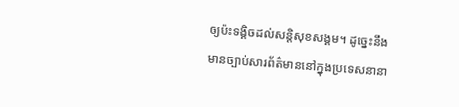ឲ្យប៉ះទង្គិចដល់សន្តិសុខសង្គម។ ដូច្នេះនឹងមានច្បាប់សារព័ត៌មាននៅក្នុងប្រទេសនានា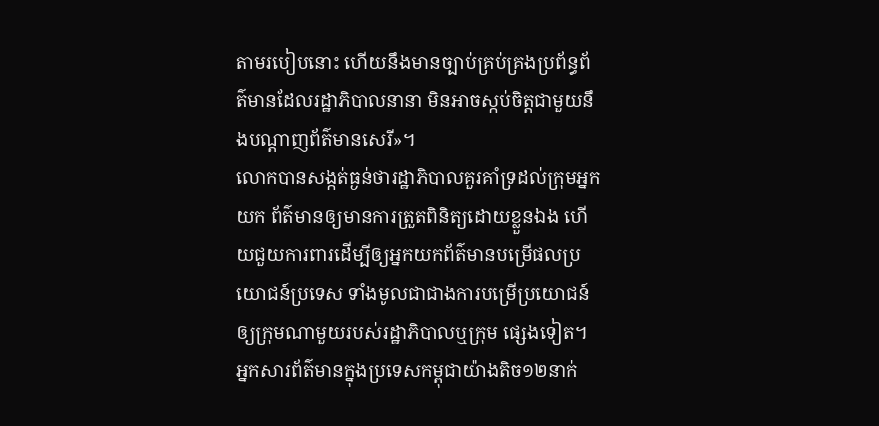តាមរបៀបនោះ ហើយនឹងមានច្បាប់គ្រប់គ្រងប្រព័ន្ធព័ត៌មានដែលរដ្ឋាភិបាលនានា មិនអាចស្កប់ចិត្តជាមួយនឹងបណ្តាញព័ត៌មានសេរី»។
លោកបានសង្កត់ធ្ងន់ថារដ្ឋាភិបាលគួរគាំទ្រដល់ក្រុមអ្នកយក ព័ត៌មានឲ្យមានការត្រួតពិនិត្យដោយខ្លួនឯង ហើយជួយការពារដើម្បីឲ្យអ្នកយកព័ត៌មានបម្រើផលប្រយោជន៍ប្រទេស ទាំងមូលជាជាងការបម្រើប្រយោជន៍ឲ្យក្រុមណាមួយរបស់រដ្ឋាភិបាលឬក្រុម ផ្សេងទៀត។
អ្នកសារព័ត៌មានក្នុងប្រទេសកម្ពុជាយ៉ាងតិច១២នាក់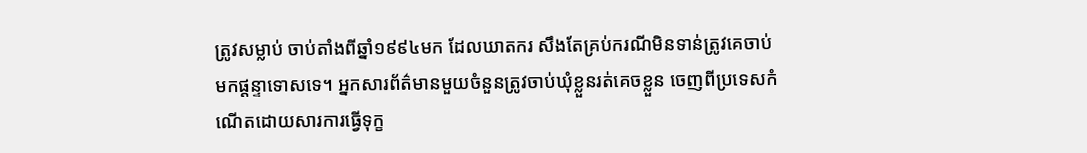ត្រូវសម្លាប់ ចាប់តាំងពីឆ្នាំ១៩៩៤មក ដែលឃាតករ សឹងតែគ្រប់ករណីមិនទាន់ត្រូវគេចាប់មកផ្តន្ទាទោសទេ។ អ្នកសារព័ត៌មានមួយចំនួនត្រូវចាប់ឃុំខ្លួនរត់គេចខ្លួន ចេញពីប្រទេសកំណើតដោយសារការធ្វើទុក្ខ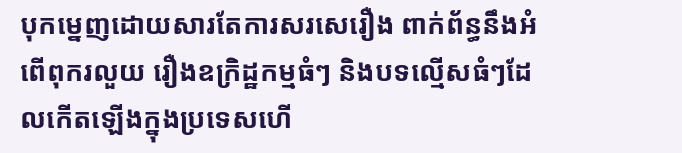បុកម្នេញដោយសារតែការសរសេរឿង ពាក់ព័ន្ធនឹងអំពើពុករលួយ រឿងឧក្រិដ្ឋកម្មធំៗ និងបទល្មើសធំៗដែលកើតឡើងក្នុងប្រទេសហើ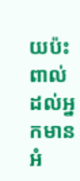យប៉ះពាល់ដល់អ្នកមានអំ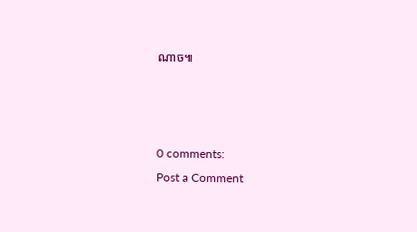ណាច៕



0 comments:
Post a Comment